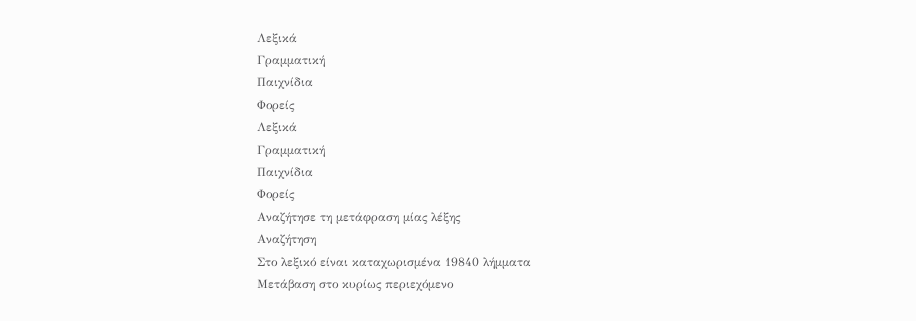Λεξικά
Γραμματική
Παιχνίδια
Φορείς
Λεξικά
Γραμματική
Παιχνίδια
Φορείς
Αναζήτησε τη μετάφραση μίας λέξης
Αναζήτηση
Στο λεξικό είναι καταχωρισμένα 19840 λήμματα
Μετάβαση στο κυρίως περιεχόμενο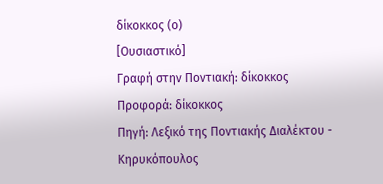δίκοκκος (ο)
[Ουσιαστικό]
Γραφή στην Ποντιακή: δίκοκκος
Προφορά: δίκοκκος
Πηγή: Λεξικό της Ποντιακής Διαλέκτου - Κηρυκόπουλος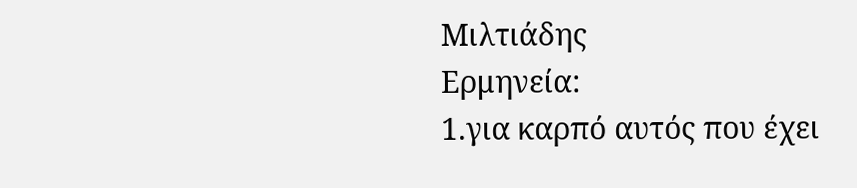Μιλτιάδης
Ερμηνεία:
1.για καρπό αυτός που έχει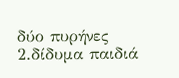δύο πυρήνες
2.δίδυμα παιδιά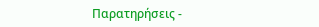Παρατηρήσεις -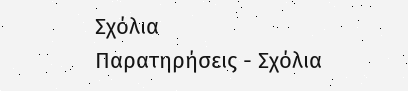Σχόλια
Παρατηρήσεις - Σχόλια